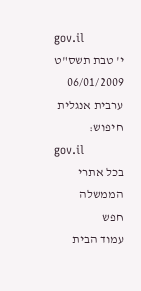gov.il
י' טבת תשס"ט 06/01/2009
ערבית אנגלית
חיפוש:
gov.il
בכל אתרי הממשלה
חפש
עמוד הבית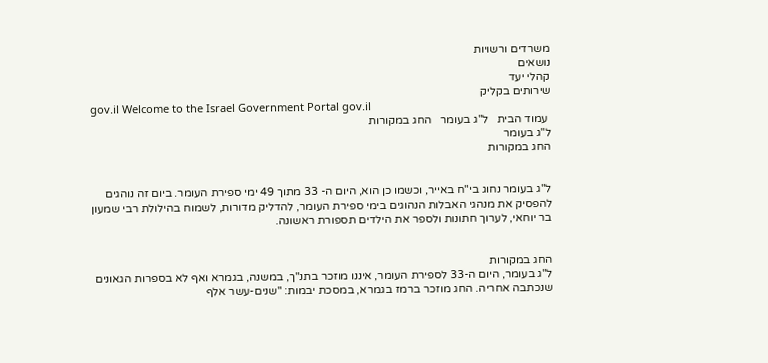משרדים ורשויות
נושאים
קהלי יעד
שירותים בקליק
gov.il Welcome to the Israel Government Portal gov.il
 עמוד הבית   ל"ג בעומר   החג במקורות
ל"ג בעומר
החג במקורות


ל"ג בעומר נחוג בי"ח באייר, וכשמו כן הוא, היום ה- 33 מתוך 49 ימי ספירת העומר. ביום זה נוהגים להפסיק את מנהגי האבלות הנהוגים בימי ספירת העומר, להדליק מדורות, לשמוח בהילולת רבי שמעון בר יוחאי, לערוך חתונות ולספר את הילדים תספורת ראשונה.


החג במקורות
ל"ג בעומר, היום ה-33 לספירת העומר, איננו מוזכר בתנ"ך, במשנה, בגמרא ואף לא בספרות הגאונים שנכתבה אחריה. החג מוזכר ברמז בגמרא, במסכת יבמות: "שנים-עשר אלף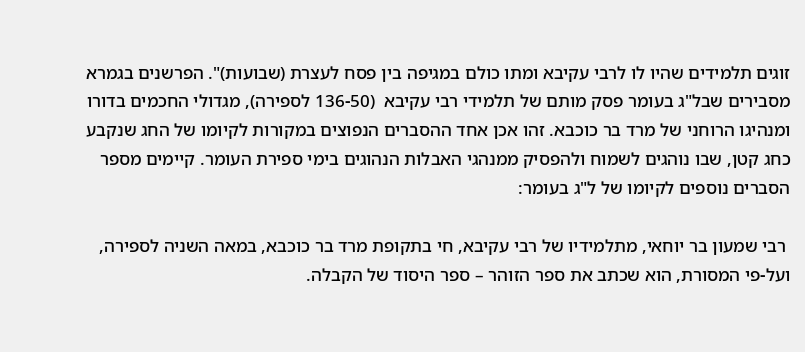זוגים תלמידים שהיו לו לרבי עקיבא ומתו כולם במגיפה בין פסח לעצרת (שבועות)". הפרשנים בגמרא מסבירים שבל"ג בעומר פסק מותם של תלמידי רבי עקיבא  (136-50 לספירה), מגדולי החכמים בדורו ומנהיגו הרוחני של מרד בר כוכבא. זהו אכן אחד ההסברים הנפוצים במקורות לקיומו של החג שנקבע כחג קטן, שבו נוהגים לשמוח ולהפסיק ממנהגי האבלות הנהוגים בימי ספירת העומר. קיימים מספר הסברים נוספים לקיומו של ל"ג בעומר:

 רבי שמעון בר יוחאי, מתלמידיו של רבי עקיבא, חי בתקופת מרד בר כוכבא, במאה השניה לספירה, ועל-פי המסורת, הוא שכתב את ספר הזוהר – ספר היסוד של הקבלה.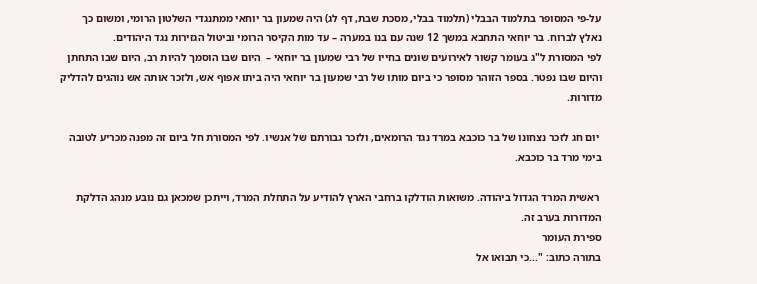על-פי המסופר בתלמוד הבבלי (תלמוד בבלי, מסכת שבת, דף לג) היה שמעון בר יוחאי ממתנגדי השלטון הרומי, ומשום כך נאלץ לברוח. בר יוחאי התחבא במשך 12 שנה עם בנו במערה – עד מות הקיסר הרומי וביטול הגזירות נגד היהודים.
לפי המסורת ל"ג בעומר קשור לאירועים שונים בחייו של רבי שמעון בר יוחאי –  היום שבו הוסמך להיות רב, היום שבו התחתן והיום שבו נפטר. בספר הזוהר מסופר כי ביום מותו של רבי שמעון בר יוחאי היה ביתו אפוף אש, ולזכר אותה אש נוהגים להדליק מדורות.

 יום חג לזכר נצחונו של בר כוכבא במרד נגד הרומאים, ולזכר גבורתם של אנשיו. לפי המסורת חל ביום זה מפנה מכריע לטובה בימי מרד בר כוכבא.

 ראשית המרד הגדול ביהודה. משואות הודלקו ברחבי הארץ להודיע על התחלת המרד, וייתכן שמכאן גם נובע מנהג הדלקת המדורות בערב זה.
ספירת העומר
בתורה כתוב: "...כי תבואו אל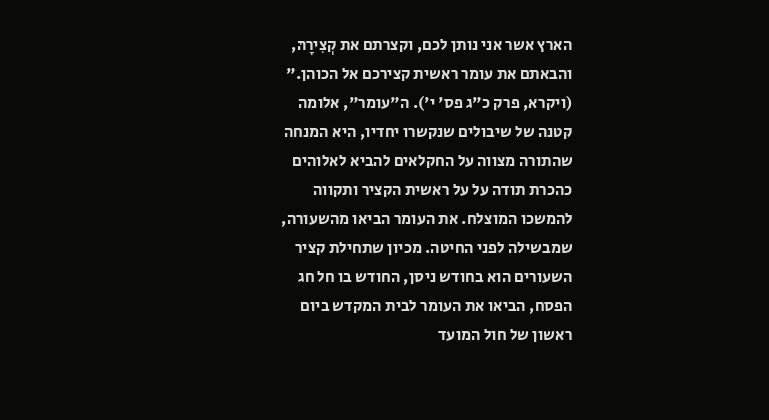הארץ אשר אני נותן לכם, וקצרתם את קְצִירָהּ, והבאתם את עומר ראשית קצירכם אל הכוהן." (ויקרא, פרק כ"ג פס' י'). ה"עומר", אלומה קטנה של שיבולים שנקשרו יחדיו, היא המנחה שהתורה מצווה על החקלאים להביא לאלוהים כהכרת תודה על על ראשית הקציר ותקווה להמשכו המוצלח. את העומר הביאו מהשעורה, שמבשילה לפני החיטה. מכיון שתחילת קציר השעורים הוא בחודש ניסן, החודש בו חל חג הפסח, הביאו את העומר לבית המקדש ביום ראשון של חול המועד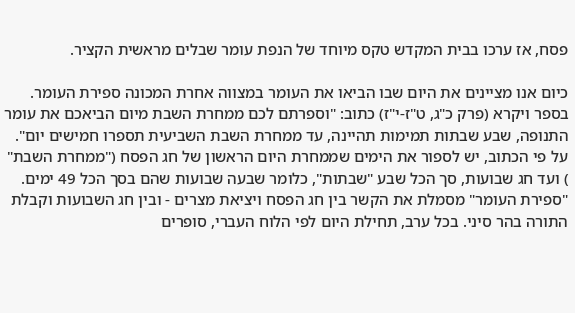פסח, אז ערכו בבית המקדש טקס מיוחד של הנפת עומר שבלים מראשית הקציר.

כיום אנו מציינים את היום שבו הביאו את העומר במצווה אחרת המכונה ספירת העומר. בספר ויקרא (פרק כ"ג, ט"ז-י"ז) כתוב: "וספרתם לכם ממחרת השבת מיום הביאכם את עומר התנופה, שבע שבתות תמימות תהיינה, עד ממחרת השבת השביעית תספרו חמישים יום". על פי הכתוב, יש לספור את הימים שממחרת היום הראשון של חג הפסח ("ממחרת השבת" ) ועד חג שבועות, סך הכל שבע "שבתות", כלומר שבעה שבועות שהם בסך הכל 49 ימים. "ספירת העומר" מסמלת את הקשר בין חג הפסח ויציאת מצרים - ובין חג השבועות וקבלת התורה בהר סיני. בכל ערב, תחילת היום לפי הלוח העברי, סופרים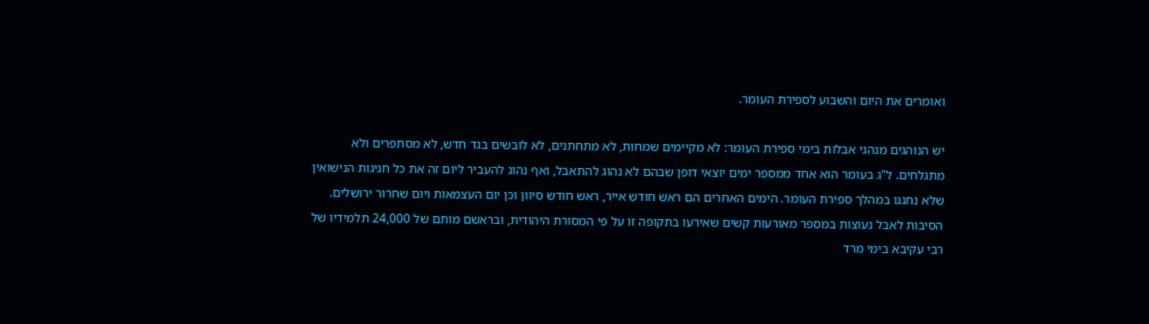ואומרים את היום והשבוע לספירת העומר.

יש הנוהגים מנהגי אבלות בימי ספירת העומר: לא מקיימים שמחות, לא מתחתנים, לא לובשים בגד חדש, לא מסתפרים ולא מתגלחים. ל"ג בעומר הוא אחד ממספר ימים יוצאי דופן שבהם לא נהוג להתאבל, ואף נהוג להעביר ליום זה את כל חגיגות הנישואין שלא נחגגו במהלך ספירת העומר. הימים האחרים הם ראש חודש אייר, ראש חודש סיוון וכן יום העצמאות ויום שחרור ירושלים. הסיבות לאבל נעוצות במספר מאורעות קשים שאירעו בתקופה זו על פי המסורת היהודית, ובראשם מותם של 24,000 תלמידיו של רבי עקיבא בימי מרד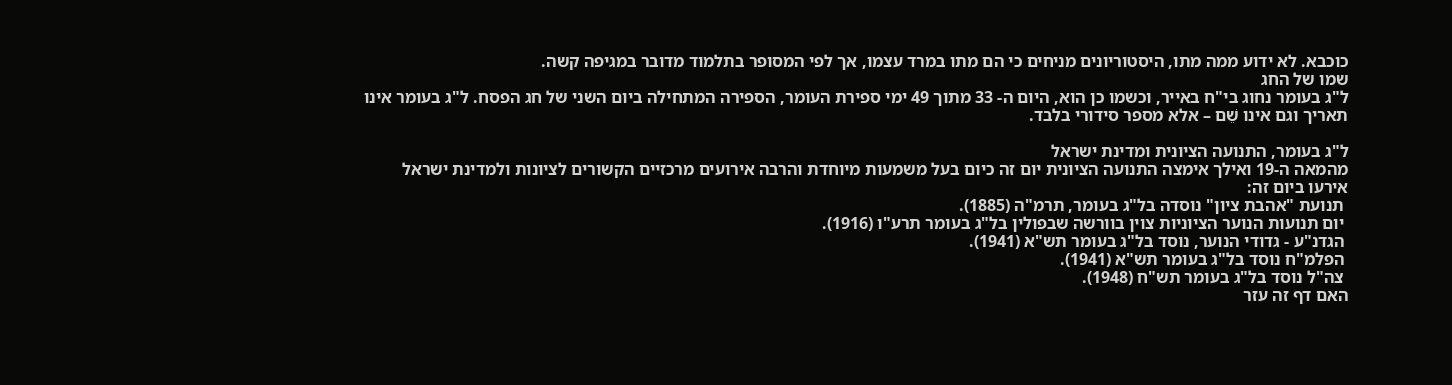כוכבא. לא ידוע ממה מתו, היסטוריונים מניחים כי הם מתו במרד עצמו, אך לפי המסופר בתלמוד מדובר במגיפה קשה.
שמו של החג
ל"ג בעומר נחוג בי"ח באייר, וכשמו כן הוא, היום ה- 33 מתוך 49 ימי ספירת העומר, הספירה המתחילה ביום השני של חג הפסח. ל"ג בעומר אינו תאריך וגם אינו שֵׁם – אלא מספר סידורי בלבד.

ל"ג בעומר, התנועה הציונית ומדינת ישראל
מהמאה ה-19 ואילך אימצה התנועה הציונית יום זה כיום בעל משמעות מיוחדת והרבה אירועים מרכזיים הקשורים לציונות ולמדינת ישראל אירעו ביום זה:
 תנועת "אהבת ציון" נוסדה בל"ג בעומר, תרמ"ה (1885).
 יום תנועות הנוער הציוניות צוין בוורשה שבפולין בל"ג בעומר תרע"ו (1916).
 הגדנ"ע - גדודי הנוער, נוסד בל"ג בעומר תש"א (1941).
 הפלמ"ח נוסד בל"ג בעומר תש"א (1941).
 צה"ל נוסד בל"ג בעומר תש"ח (1948).
האם דף זה עזר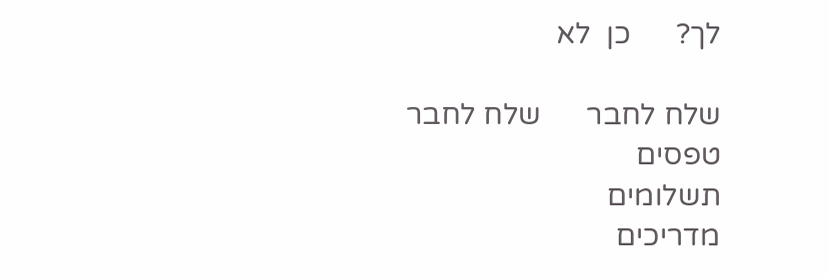לך?      כן  לא

שלח לחבר      שלח לחבר
טפסים
תשלומים
מדריכים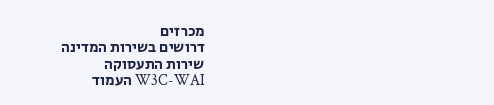מכרזים
דרושים בשירות המדינה
שירות התעסוקה
W3C-WAI העמוד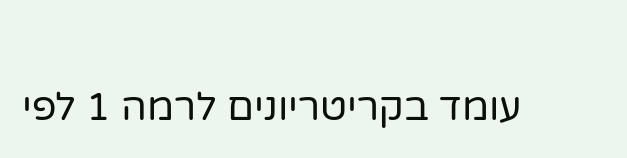עומד בקריטריונים לרמה 1 לפי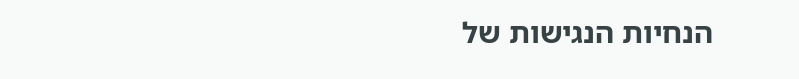הנחיות הנגישות של